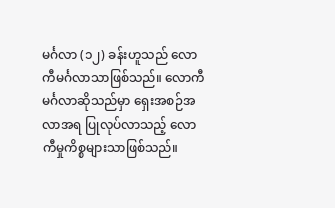မင်္ဂလာ (၁၂) ခန်းဟူသည် လောကီမင်္ဂလာသာဖြစ်သည်။ လောကီမင်္ဂလာဆိုသည်မှာ ရှေးအစဉ်အလာအရ ပြုလုပ်လာသည့် လောကီမှုကိစ္စများသာဖြစ်သည်။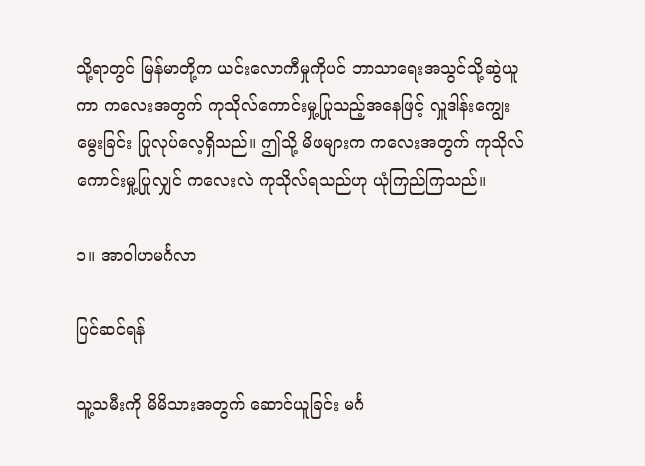သို့ရာတွင် မြန်မာတို့က ယင်းလောကီမှုကိုပင် ဘာသာရေးအသွင်သို့ဆွဲယူကာ ကလေးအတွက် ကုသိုလ်ကောင်းမှု့ပြုသည့်အနေဖြင့် လှူဒါန်းကျွေးမွေးခြင်း ပြုလုပ်လေ့ရှိသည်။ ဤသို့ မိဖများက ကလေးအတွက် ကုသိုလ်ကောင်းမှု့ပြုလျှင် ကလေးလဲ ကုသိုလ်ရသည်ဟု ယုံကြည်ကြသည်။

၁။ အာဝါဟမင်္ဂလာ

ပြင်ဆင်ရန်

သူ့သမီးကို မိမိသားအတွက် ဆောင်ယူခြင်း မင်္ဂ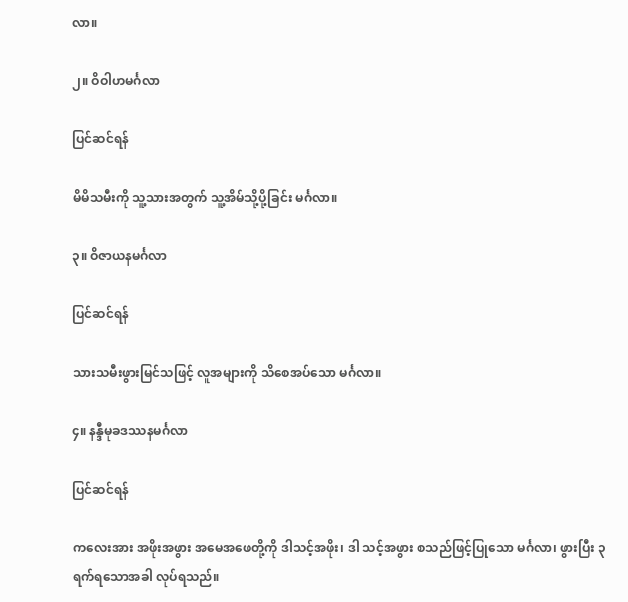လာ။

၂။ ဝိဝါဟမင်္ဂလာ

ပြင်ဆင်ရန်

မိမိသမီးကို သူ့သားအတွက် သူ့အိမ်သို့ပို့ခြင်း မင်္ဂလာ။

၃။ ဝိဇာယနမင်္ဂလာ

ပြင်ဆင်ရန်

သားသမီးဖွားမြင်‌သဖြင့် လူအများကို သိ‌စေအပ်‌‌သော မင်္ဂလာ။

၄။ နန္ဒီမုခဒဿနမင်္ဂလာ

ပြင်ဆင်ရန်

က‌လေးအား အဖိုးအဖွား အ‌မေအ‌ဖေတို့ကို ဒါသင့်အဖိုး၊ ဒါ သင့်အဖွား စသည်‌ဖြင့်ပြု‌သော မင်္ဂလာ၊ ဖွားပြီး ၃ ရက်‌ရ‌သောအခါ လုပ်‌ရသည်‌။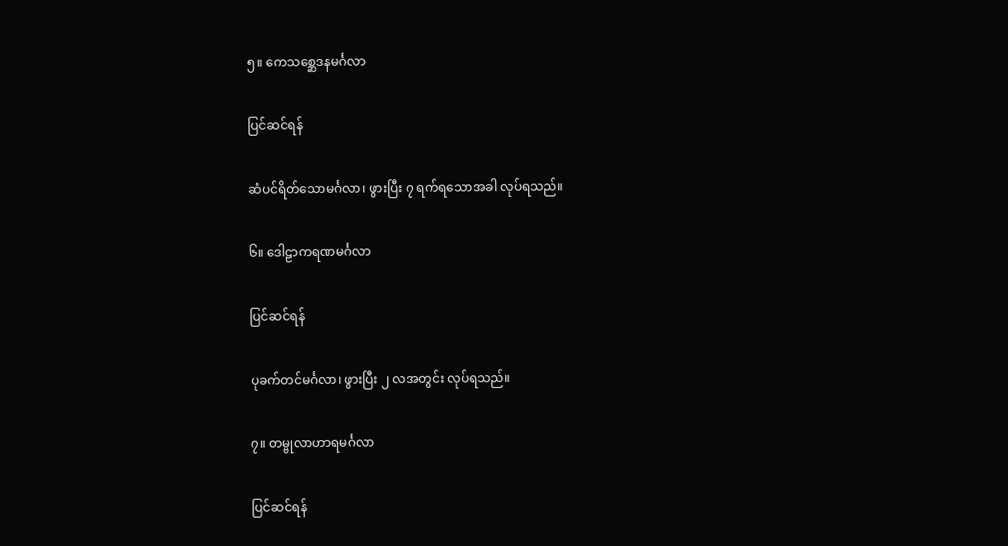၅။ ‌ကေသစ္ဆေဒနမင်္ဂလာ

ပြင်ဆင်ရန်

ဆံပင်‌ရိတ်‌‌သောမင်္ဂလာ၊ ဖွားပြီး ၇ ရက်‌ရ‌သောအခါ လုပ်‌ရသည်‌။

၆။ ဒေါဠာကရဏမင်္ဂလာ

ပြင်ဆင်ရန်

ပုခက်‌တင်‌မင်္ဂလာ၊ ဖွားပြီး ၂ လအတွင်း လုပ်‌ရသည်‌။

၇။ တမ္ဗုလာဟာရမင်္ဂလာ

ပြင်ဆင်ရန်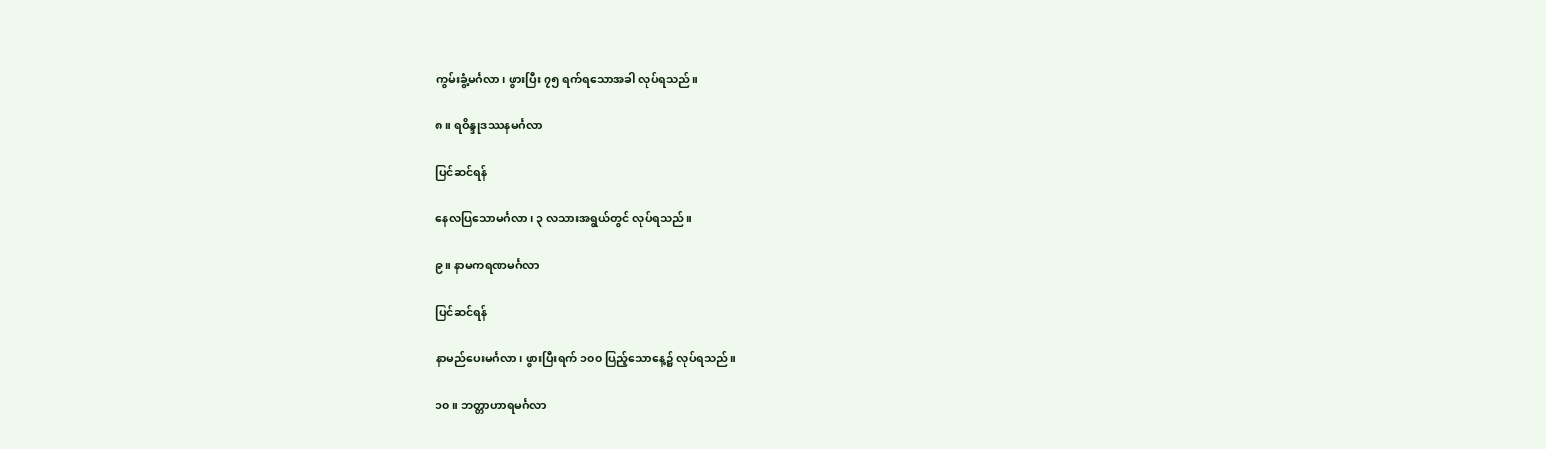ကွမ်းခွံ့မင်္ဂလာ၊ ဖွားပြီး ၇၅ ရက်‌ရ‌သောအခါ လုပ်‌ရသည်‌။

၈။ ရဝိန္ဒုဒဿနမင်္ဂလာ

ပြင်ဆင်ရန်

နေလပြ‌သောမင်္ဂလာ၊ ၃ လသားအရွယ်‌တွင်‌ လုပ်‌ရသည်‌။

၉။ နာမကရဏမင်္ဂလာ

ပြင်ဆင်ရန်

နာမည်‌‌ပေးမင်္ဂလာ၊ ဖွားပြီးရက်‌ ၁၀၀ ပြည့်သော‌နေ့၌ လုပ်ရသည်။

၁၀။ ဘတ္တာဟာရမင်္ဂလာ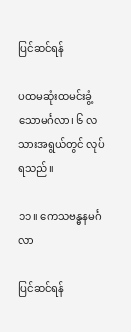ပြင်ဆင်ရန်

ပထမဆုံးထမင်းခွံ့သောမင်္ဂလာ၊ ၆ လသားအရွယ်တွင် လုပ်ရသည်။

၁၁။ ကေသဗန္ဓနမင်္ဂလာ

ပြင်ဆင်ရန်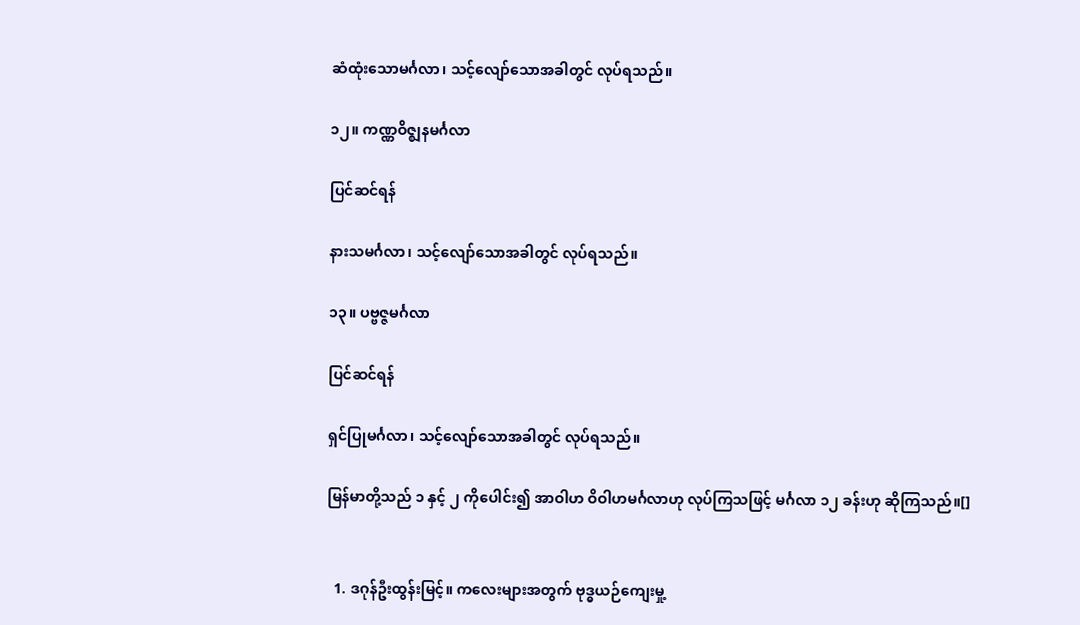ဆံထုံးသောမင်္ဂလာ၊ သင့်လျော်သောအခါတွင် လုပ်ရသည်။

၁၂။ ကဏ္ဏဝိဇ္ဈနမင်္ဂလာ

ပြင်ဆင်ရန်

နားသမင်္ဂလာ၊ သင့်လျော်သောအခါတွင် လုပ်ရသည်။

၁၃။ ပဗ္ဗဇ္ဇမင်္ဂလာ

ပြင်ဆင်ရန်

ရှင်ပြုမင်္ဂလာ၊ သင့်လျော်သောအခါတွင် လုပ်ရသည်။

မြန်မာတို့သည် ၁ နှင့် ၂ ကိုပေါင်း၍ အာဝါဟ ဝိဝါဟမင်္ဂလာဟု လုပ်ကြသဖြင့် မင်္ဂလာ ၁၂ ခန်းဟု ဆိုကြသည်။[]


  1. ဒဂုန်ဦးထွန်းမြင့်။ ကလေးများအတွက် ဗုဒ္ဓယဉ်ကျေးမှု့